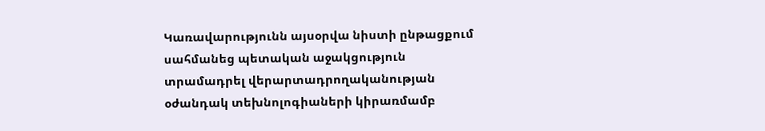Կառավարությունն այսօրվա նիստի ընթացքում սահմանեց պետական աջակցություն տրամադրել վերարտադրողականության օժանդակ տեխնոլոգիաների կիրառմամբ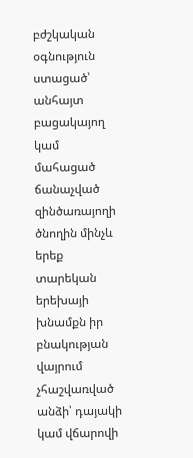բժշկական օգնություն ստացած՝ անհայտ բացակայող կամ մահացած ճանաչված զինծառայողի ծնողին մինչև երեք տարեկան երեխայի խնամքն իր բնակության վայրում չհաշվառված անձի՝ դայակի կամ վճարովի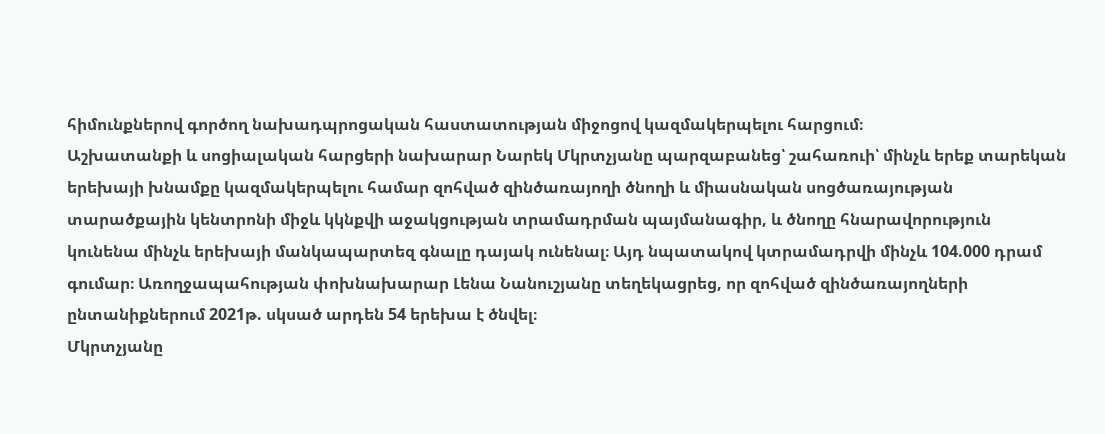հիմունքներով գործող նախադպրոցական հաստատության միջոցով կազմակերպելու հարցում։
Աշխատանքի և սոցիալական հարցերի նախարար Նարեկ Մկրտչյանը պարզաբանեց՝ շահառուի՝ մինչև երեք տարեկան երեխայի խնամքը կազմակերպելու համար զոհված զինծառայողի ծնողի և միասնական սոցծառայության տարածքային կենտրոնի միջև կկնքվի աջակցության տրամադրման պայմանագիր, և ծնողը հնարավորություն կունենա մինչև երեխայի մանկապարտեզ գնալը դայակ ունենալ։ Այդ նպատակով կտրամադրվի մինչև 104.000 դրամ գումար։ Առողջապահության փոխնախարար Լենա Նանուշյանը տեղեկացրեց, որ զոհված զինծառայողների ընտանիքներում 2021թ. սկսած արդեն 54 երեխա է ծնվել։
Մկրտչյանը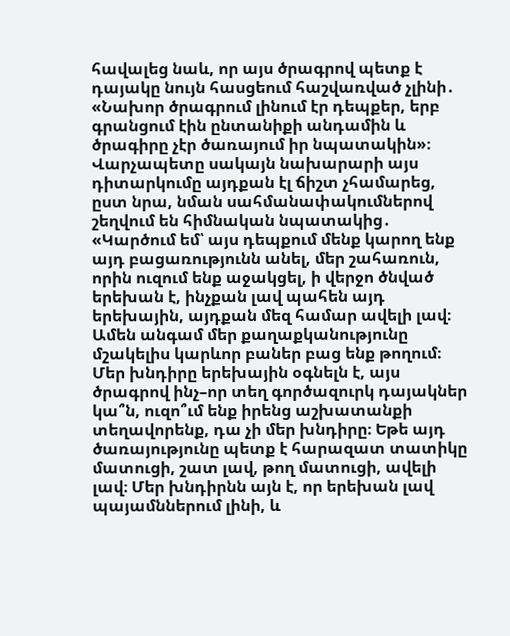հավալեց նաև, որ այս ծրագրով պետք է դայակը նույն հասցեում հաշվառված չլինի․ «Նախոր ծրագրում լինում էր դեպքեր, երբ գրանցում էին ընտանիքի անդամին և ծրագիրը չէր ծառայում իր նպատակին»։
Վարչապետը սակայն նախարարի այս դիտարկումը այդքան էլ ճիշտ չհամարեց, ըստ նրա, նման սահմանափակումներով շեղվում են հիմնական նպատակից․ «Կարծում եմ՝ այս դեպքում մենք կարող ենք այդ բացառությունն անել, մեր շահառուն, որին ուզում ենք աջակցել, ի վերջո ծնված երեխան է, ինչքան լավ պահեն այդ երեխային, այդքան մեզ համար ավելի լավ։ Ամեն անգամ մեր քաղաքկանությունը մշակելիս կարևոր բաներ բաց ենք թողում։ Մեր խնդիրը երեխային օգնելն է, այս ծրագրով ինչ–որ տեղ գործազուրկ դայակներ կա՞ն, ուզո՞ւմ ենք իրենց աշխատանքի տեղավորենք, դա չի մեր խնդիրը։ Եթե այդ ծառայությունը պետք է հարազատ տատիկը մատուցի, շատ լավ, թող մատուցի, ավելի լավ։ Մեր խնդիրնն այն է, որ երեխան լավ պայամններում լինի, և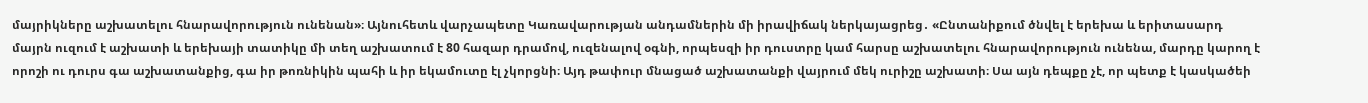մայրիկները աշխատելու հնարավորություն ունենան»։ Այնուհետև վարչապետը Կառավարության անդամներին մի իրավիճակ ներկայացրեց․ «Ընտանիքում ծնվել է երեխա և երիտասարդ մայրն ուզում է աշխատի և երեխայի տատիկը մի տեղ աշխատում է 80 հազար դրամով, ուզենալով օգնի, որպեսզի իր դուստրը կամ հարսը աշխատելու հնարավորություն ունենա, մարդը կարող է որոշի ու դուրս գա աշխատանքից, գա իր թոռնիկին պահի և իր եկամուտը էլ չկորցնի։ Այդ թափուր մնացած աշխատանքի վայրում մեկ ուրիշը աշխատի։ Սա այն դեպքը չէ, որ պետք է կասկածեի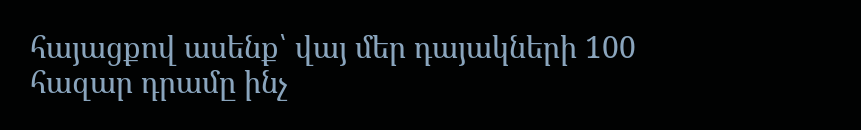հայացքով ասենք՝ վայ մեր դայակների 100 հազար դրամը ինչ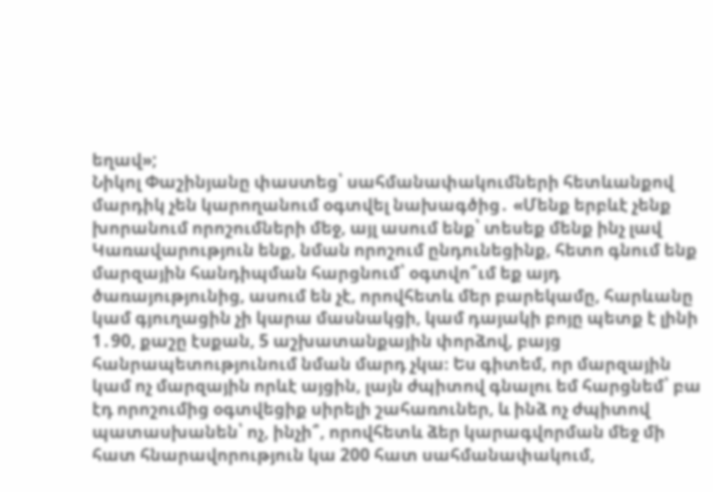եղավ»;
Նիկոլ Փաշինյանը փաստեց՝ սահմանափակումների հետևանքով մարդիկ չեն կարողանում օգտվել նախագծից․ «Մենք երբևէ չենք խորանում որոշումների մեջ, այլ ասում ենք՝ տեսեք մենք ինչ լավ Կառավարություն ենք, նման որոշում ընդունեցինք, հետո գնում ենք մարզային հանդիպման հարցնում՝ օգտվո՞ւմ եք այդ ծառայությունից, ասում են չէ, որովհետև մեր բարեկամը, հարևանը կամ գյուղացին չի կարա մասնակցի, կամ դայակի բոյը պետք է լինի 1․90, քաշը էսքան, 5 աշխատանքային փորձով, բայց հանրապետությունում նման մարդ չկա։ Ես գիտեմ, որ մարզային կամ ոչ մարզային որևէ այցին, լայն ժպիտով գնալու եմ հարցնեմ՝ բա էդ որոշումից օգտվեցիք սիրելի շահառուներ, և ինձ ոչ ժպիտով պատասխանեն՝ ոչ, ինչի՞, որովհետև ձեր կարագվորման մեջ մի հատ հնարավորություն կա 200 հատ սահմանափակում,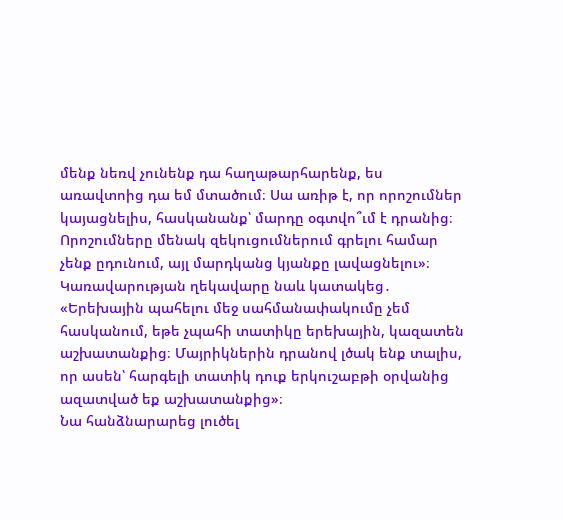մենք նեռվ չունենք դա հաղաթարհարենք, ես առավտոից դա եմ մտածում։ Սա առիթ է, որ որոշումներ կայացնելիս, հասկանանք՝ մարդը օգտվո՞ւմ է դրանից։ Որոշումները մենակ զեկուցումներում գրելու համար չենք ըդունում, այլ մարդկանց կյանքը լավացնելու»։
Կառավարության ղեկավարը նաև կատակեց․ «Երեխային պահելու մեջ սահմանափակումը չեմ հասկանում, եթե չպահի տատիկը երեխային, կազատեն աշխատանքից։ Մայրիկներին դրանով լծակ ենք տալիս, որ ասեն՝ հարգելի տատիկ դուք երկուշաբթի օրվանից ազատված եք աշխատանքից»։
Նա հանձնարարեց լուծել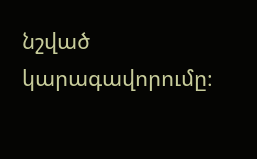նշված կարագավորումը։